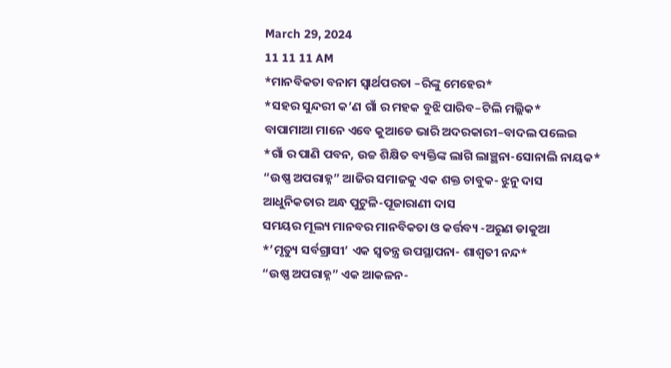March 29, 2024
11 11 11 AM
*ମାନବିକତା ବନାମ ସ୍ୱାର୍ଥପରତା –ରିଙ୍କୁ ମେହେର*
*ସହର ସୁନ୍ଦରୀ କ’ଣ ଗାଁ ର ମହକ ବୁଝି ପାରିବ–ଟିଲି ମଲ୍ଲିକ*
ବାପାମାଆ ମାନେ ଏବେ କୁଆଡେ ଭାରି ଅଦରକାରୀ–ବାଦଲ ପଲେଇ
*ଗାଁ ର ପାଣି ପବନ, ଉଚ୍ଚ ଶିକ୍ଷିତ ବ୍ୟକ୍ତିଙ୍କ ଲାଗି ଲାଞ୍ଛନା-ସୋନାଲି ନାୟକ*
“ଉଷ୍ଣ ଅପରାହ୍ନ” ଆଜିର ସମାଜକୁ ଏକ ଶକ୍ତ ଚାବୁକ- ଝୁନୁ ଦାସ
ଆଧୁନିକତାର ଅନ୍ଧ ପୁଟୁଳି-ପୂଜାରାଣୀ ଦାସ
ସମୟର ମୂଲ୍ୟ ମାନବର ମାନବିକତା ଓ କର୍ତ୍ତବ୍ୟ -ଅରୁଣ ଡାକୁଆ
*’ମୃତ୍ୟୁ ସର୍ବଗ୍ରାସୀ’ ଏକ ସ୍ୱତନ୍ତ୍ର ଉପସ୍ଥାପନା- ଶାଶ୍ଵତୀ ନନ୍ଦ*
“ଉଷ୍ଣ ଅପରାହ୍ନ” ଏକ ଆକଳନ-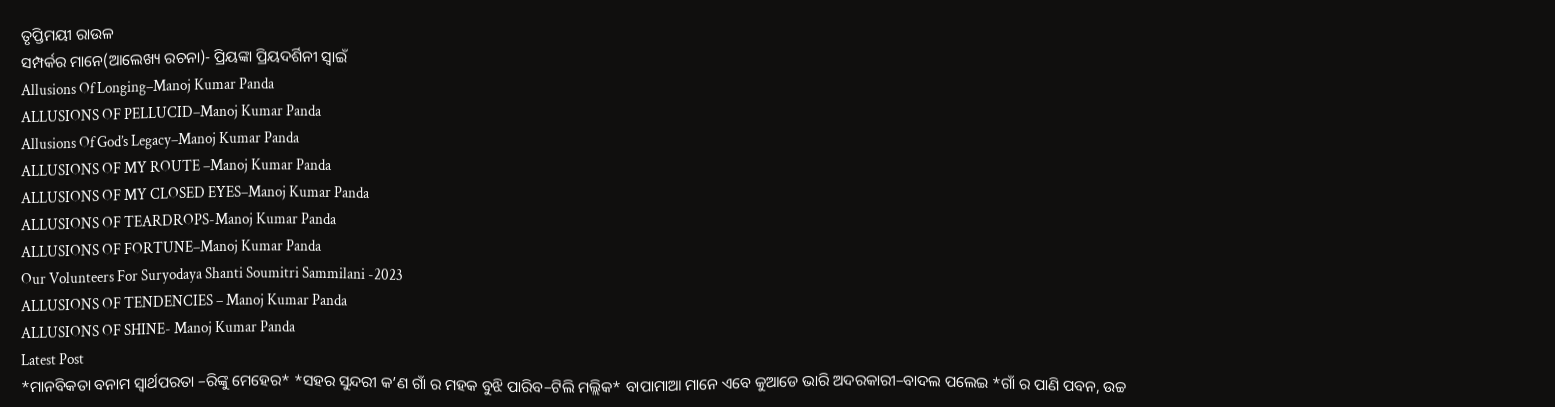ତୃପ୍ତିମୟୀ ରାଉଳ
ସମ୍ପର୍କର ମାନେ(ଆଲେଖ୍ୟ ରଚନା)- ପ୍ରିୟଙ୍କା ପ୍ରିୟଦର୍ଶିନୀ ସ୍ୱାଇଁ
Allusions Of Longing–Manoj Kumar Panda
ALLUSIONS OF PELLUCID–Manoj Kumar Panda
Allusions Of God’s Legacy–Manoj Kumar Panda
ALLUSIONS OF MY ROUTE –Manoj Kumar Panda
ALLUSIONS OF MY CLOSED EYES–Manoj Kumar Panda
ALLUSIONS OF TEARDROPS-Manoj Kumar Panda
ALLUSIONS OF FORTUNE–Manoj Kumar Panda
Our Volunteers For Suryodaya Shanti Soumitri Sammilani -2023
ALLUSIONS OF TENDENCIES – Manoj Kumar Panda
ALLUSIONS OF SHINE- Manoj Kumar Panda
Latest Post
*ମାନବିକତା ବନାମ ସ୍ୱାର୍ଥପରତା –ରିଙ୍କୁ ମେହେର* *ସହର ସୁନ୍ଦରୀ କ’ଣ ଗାଁ ର ମହକ ବୁଝି ପାରିବ–ଟିଲି ମଲ୍ଲିକ* ବାପାମାଆ ମାନେ ଏବେ କୁଆଡେ ଭାରି ଅଦରକାରୀ–ବାଦଲ ପଲେଇ *ଗାଁ ର ପାଣି ପବନ, ଉଚ୍ଚ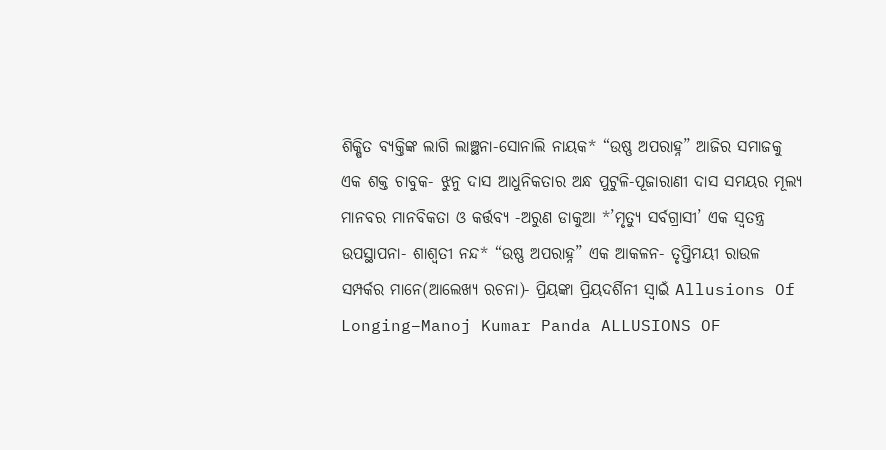ଶିକ୍ଷିତ ବ୍ୟକ୍ତିଙ୍କ ଲାଗି ଲାଞ୍ଛନା-ସୋନାଲି ନାୟକ* “ଉଷ୍ଣ ଅପରାହ୍ନ” ଆଜିର ସମାଜକୁ ଏକ ଶକ୍ତ ଚାବୁକ- ଝୁନୁ ଦାସ ଆଧୁନିକତାର ଅନ୍ଧ ପୁଟୁଳି-ପୂଜାରାଣୀ ଦାସ ସମୟର ମୂଲ୍ୟ ମାନବର ମାନବିକତା ଓ କର୍ତ୍ତବ୍ୟ -ଅରୁଣ ଡାକୁଆ *’ମୃତ୍ୟୁ ସର୍ବଗ୍ରାସୀ’ ଏକ ସ୍ୱତନ୍ତ୍ର ଉପସ୍ଥାପନା- ଶାଶ୍ଵତୀ ନନ୍ଦ* “ଉଷ୍ଣ ଅପରାହ୍ନ” ଏକ ଆକଳନ- ତୃପ୍ତିମୟୀ ରାଉଳ ସମ୍ପର୍କର ମାନେ(ଆଲେଖ୍ୟ ରଚନା)- ପ୍ରିୟଙ୍କା ପ୍ରିୟଦର୍ଶିନୀ ସ୍ୱାଇଁ Allusions Of Longing–Manoj Kumar Panda ALLUSIONS OF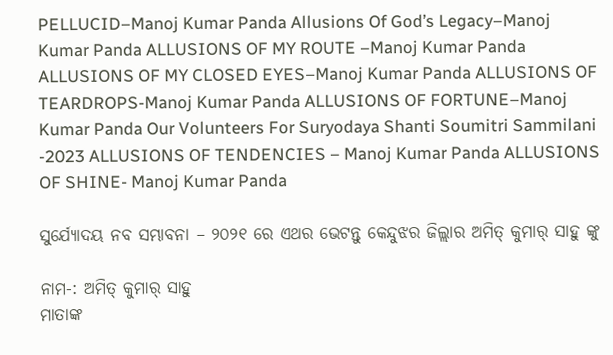PELLUCID–Manoj Kumar Panda Allusions Of God’s Legacy–Manoj Kumar Panda ALLUSIONS OF MY ROUTE –Manoj Kumar Panda ALLUSIONS OF MY CLOSED EYES–Manoj Kumar Panda ALLUSIONS OF TEARDROPS-Manoj Kumar Panda ALLUSIONS OF FORTUNE–Manoj Kumar Panda Our Volunteers For Suryodaya Shanti Soumitri Sammilani -2023 ALLUSIONS OF TENDENCIES – Manoj Kumar Panda ALLUSIONS OF SHINE- Manoj Kumar Panda

ସୁର୍ଯ୍ୟୋଦୟ ନବ ସମ୍ଭାବନା – ୨୦୨୧ ରେ ଏଥର ଭେଟନ୍ତୁ କେନ୍ଦୁଝର ଜିଲ୍ଲାର ଅମିତ୍ କୁମାର୍ ସାହୁ ଙ୍କୁ

ନାମ-: ଅମିତ୍ କୁମାର୍ ସାହୁ
ମାତାଙ୍କ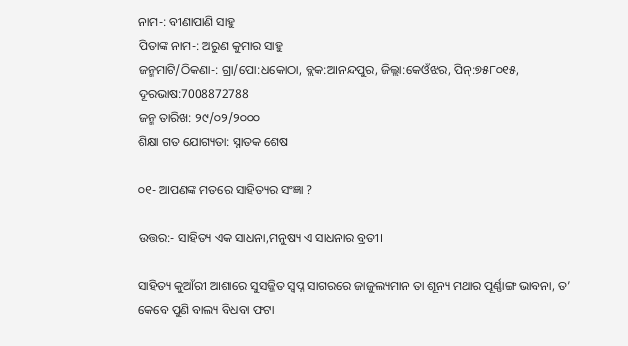ନାମ-: ବୀଣାପାଣି ସାହୁ
ପିତାଙ୍କ ନାମ-: ଅରୁଣ କୁମାର ସାହୁ
ଜନ୍ମମାଟି/ଠିକଣା-: ଗ୍ରା/ପୋ:ଧକୋଠା, ବ୍ଲକ:ଆନନ୍ଦପୁର, ଜିଲ୍ଲା:କେଓଁଝର, ପିନ୍:୭୫୮୦୧୫, ଦୂରଭାଷ:7008872788
ଜନ୍ମ ତାରିଖ: ୨୯/୦୨/୨୦୦୦
ଶିକ୍ଷା ଗତ ଯୋଗ୍ୟତା: ସ୍ନାତକ ଶେଷ

୦୧- ଆପଣଙ୍କ ମତରେ ସାହିତ୍ୟର ସଂଜ୍ଞା ?

ଉତ୍ତର:- ସାହିତ୍ୟ ଏକ ସାଧନା,ମନୁଷ୍ୟ ଏ ସାଧନାର ବ୍ରତୀ।

ସାହିତ୍ୟ କୁଆଁରୀ ଆଶାରେ ସୁସଜ୍ଜିତ ସ୍ୱପ୍ନ ସାଗରରେ ଜାଜୁଲ୍ୟମାନ ତା ଶୂନ୍ୟ ମଥାର ପୂର୍ଣ୍ଣାଙ୍ଗ ଭାବନା, ତ’ କେବେ ପୁଣି ବାଲ୍ୟ ବିଧବା ଫଟା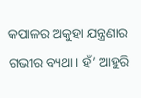କପାଳର ଅକୁହା ଯନ୍ତ୍ରଣାର ଗଭୀର ବ୍ୟଥା। ହଁ’ ଆହୁରି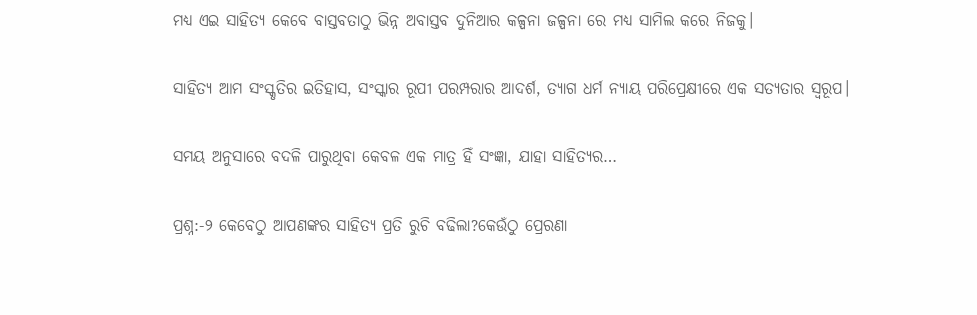ମଧ୍ୟ ଏଇ ସାହିତ୍ୟ କେବେ ବାସ୍ତବତାଠୁ ଭିନ୍ନ ଅବାସ୍ତବ ଦୁନିଆର କଳ୍ପନା ଜଳ୍ପନା ରେ ମଧ୍ୟ ସାମିଲ କରେ ନିଜକୁ।

ସାହିତ୍ୟ ଆମ ସଂସ୍କୃତିର ଇତିହାସ, ସଂସ୍କାର ରୂପୀ ପରମ୍ପରାର ଆଦର୍ଶ, ତ୍ୟାଗ ଧର୍ମ ନ୍ୟାୟ ପରିପ୍ରେକ୍ଷୀରେ ଏକ ସତ୍ୟତାର ସ୍ୱରୂପ।

ସମୟ ଅନୁସାରେ ବଦଳି ପାରୁଥିବା କେବଳ ଏକ ମାତ୍ର ହିଁ ସଂଜ୍ଞା, ଯାହା ସାହିତ୍ୟର…

ପ୍ରଶ୍ନ:-୨ କେବେଠୁ ଆପଣଙ୍କର ସାହିତ୍ୟ ପ୍ରତି ରୁଚି ବଢିଲା?କେଉଁଠୁ ପ୍ରେରଣା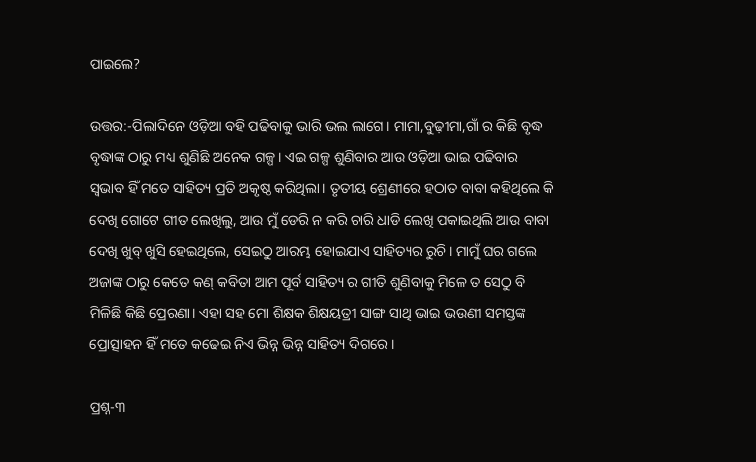ପାଇଲେ?

ଉତ୍ତର:-ପିଲାଦିନେ ଓଡ଼ିଆ ବହି ପଢିବାକୁ ଭାରି ଭଲ ଲାଗେ। ମାମା,ବୁଢ଼ୀମା,ଗାଁ ର କିଛି ବୃଦ୍ଧ ବୃଦ୍ଧାଙ୍କ ଠାରୁ ମଧ୍ୟ ଶୁଣିଛି ଅନେକ ଗଳ୍ପ। ଏଇ ଗଳ୍ପ ଶୁଣିବାର ଆଉ ଓଡ଼ିଆ ଭାଇ ପଢିବାର ସ୍ଵଭାବ ହିଁ ମତେ ସାହିତ୍ୟ ପ୍ରତି ଅକୃଷ୍ଠ କରିଥିଲା। ତୃତୀୟ ଶ୍ରେଣୀରେ ହଠାତ ବାବା କହିଥିଲେ କି ଦେଖି ଗୋଟେ ଗୀତ ଲେଖିଲୁ, ଆଉ ମୁଁ ଡେରି ନ କରି ଚାରି ଧାଡି ଲେଖି ପକାଇଥିଲି ଆଉ ବାବା ଦେଖି ଖୁବ୍ ଖୁସି ହେଇଥିଲେ, ସେଇଠୁ ଆରମ୍ଭ ହୋଇଯାଏ ସାହିତ୍ୟର ରୁଚି। ମାମୁଁ ଘର ଗଲେ ଅଜାଙ୍କ ଠାରୁ କେତେ କଣ୍ କବିତା ଆମ ପୂର୍ବ ସାହିତ୍ୟ ର ଗୀତି ଶୁଣିବାକୁ ମିଳେ ତ ସେଠୁ ବି ମିଳିଛି କିଛି ପ୍ରେରଣା। ଏହା ସହ ମୋ ଶିକ୍ଷକ ଶିକ୍ଷୟତ୍ରୀ ସାଙ୍ଗ ସାଥି ଭାଇ ଭଉଣୀ ସମସ୍ତଙ୍କ ପ୍ରୋତ୍ସାହନ ହିଁ ମତେ କଢେଇ ନିଏ ଭିନ୍ନ ଭିନ୍ନ ସାହିତ୍ୟ ଦିଗରେ।

ପ୍ରଶ୍ନ-୩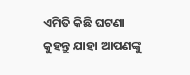ଏମିତି କିଛି ଘଟଣା କୁହନ୍ତୁ ଯାହା ଆପଣଙ୍କୁ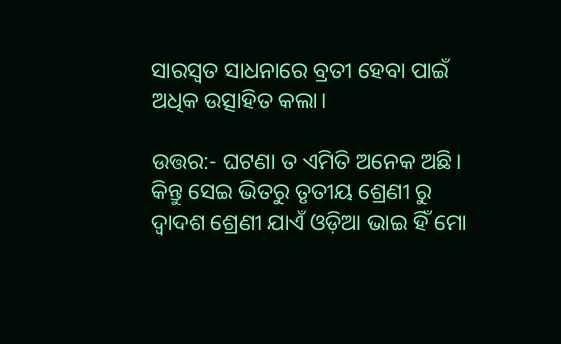ସାରସ୍ବତ ସାଧନାରେ ବ୍ରତୀ ହେବା ପାଇଁ ଅଧିକ ଉତ୍ସାହିତ କଲା।

ଉତ୍ତର:- ଘଟଣା ତ ଏମିତି ଅନେକ ଅଛି। କିନ୍ତୁ ସେଇ ଭିତରୁ ତୃତୀୟ ଶ୍ରେଣୀ ରୁ ଦ୍ଵାଦଶ ଶ୍ରେଣୀ ଯାଏଁ ଓଡ଼ିଆ ଭାଇ ହିଁ ମୋ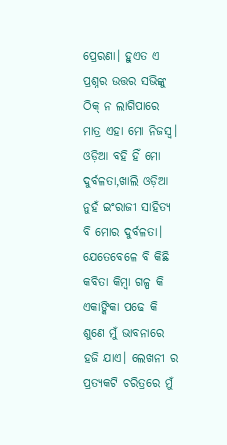ପ୍ରେରଣା। ହୁଏତ ଏ ପ୍ରଶ୍ନର ଉତ୍ତର ସଭିଙ୍କୁ ଠିକ୍ ନ ଲାଗିପାରେ ମାତ୍ର ଏହା ମୋ ନିଜସ୍ୱ। ଓଡ଼ିଆ ବହି ହିଁ ମୋ ଦୁର୍ବଳତା,ଖାଲି ଓଡ଼ିଆ ନୁହଁ ଇଂରାଜୀ ସାହିତ୍ୟ ବି ମୋର ଦୁର୍ବଳତା। ଯେତେବେଳେ ବି କିଛି କବିତା କିମ୍ବା ଗଳ୍ପ କି ଏକାଙ୍କିକା ପଢେ କି ଶୁଣେ ମୁଁ ଭାବନାରେ ହଜି ଯାଏ। ଲେଖନୀ ର ପ୍ରତ୍ୟକଟି ଚରିତ୍ରରେ ମୁଁ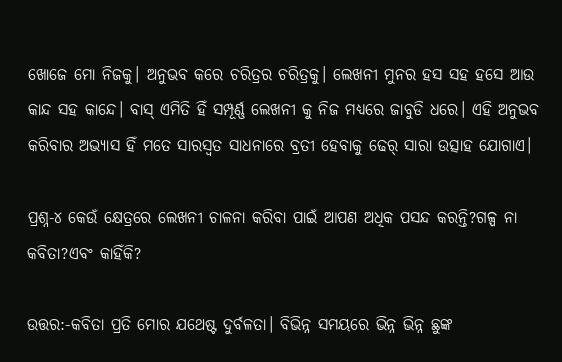ଖୋଜେ ମୋ ନିଜକୁ। ଅନୁଭବ କରେ ଚରିତ୍ରର ଚରିତ୍ରକୁ। ଲେଖନୀ ମୁନର ହସ ସହ ହସେ ଆଉ କାନ୍ଦ ସହ କାନ୍ଦେ। ବାସ୍ ଏମିତି ହିଁ ସମ୍ପୂର୍ଣ୍ଣ ଲେଖନୀ କୁ ନିଜ ମଧ୍ୟରେ ଜାବୁଡି ଧରେ। ଏହି ଅନୁଭବ କରିବାର ଅଭ୍ୟାସ ହିଁ ମତେ ସାରସ୍ୱତ ସାଧନାରେ ବ୍ରତୀ ହେବାକୁ ଢେର୍ ସାରା ଉତ୍ସାହ ଯୋଗାଏ।

ପ୍ରଶ୍ନ-୪ କେଉଁ କ୍ଷେତ୍ରରେ ଲେଖନୀ ଚାଳନା କରିବା ପାଇଁ ଆପଣ ଅଧିକ ପସନ୍ଦ କରନ୍ତି?ଗଳ୍ପ ନା କବିତା?ଏବଂ କାହିଁକି?

ଉତ୍ତର:-କବିତା ପ୍ରତି ମୋର ଯଥେଷ୍ଟ ଦୁର୍ବଳତା। ବିଭିନ୍ନ ସମୟରେ ଭିନ୍ନ ଭିନ୍ନ ଛୁଙ୍କ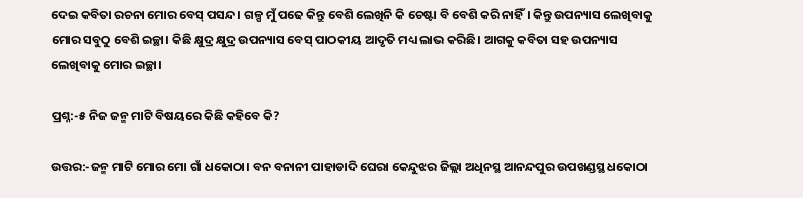ଦେଇ କବିତା ରଚନା ମୋର ବେସ୍ ପସନ୍ଦ। ଗଳ୍ପ ମୁଁ ପଢେ କିନ୍ତୁ ବେଶି ଲେଖିନି କି ଚେଷ୍ଟା ବି ବେଶି କରି ନାହିଁ। କିନ୍ତୁ ଉପନ୍ୟାସ ଲେଖିବାକୁ ମୋର ସବୁଠୁ ବେଶି ଇଚ୍ଛା। କିଛି କ୍ଷୁଦ୍ର କ୍ଷୁଦ୍ର ଉପନ୍ୟାସ ବେସ୍ ପାଠକୀୟ ଆଦୃତି ମଧ୍ୟ ଲାଭ କରିଛି। ଆଗକୁ କବିତା ସହ ଉପନ୍ୟାସ ଲେଖିବାକୁ ମୋର ଇଚ୍ଛା।

ପ୍ରଶ୍ନ:-୫ ନିଜ ଜନ୍ମ ମାଟି ବିଷୟରେ କିଛି କହିବେ କି?

ଉତ୍ତର:-ଜନ୍ମ ମାଟି ମୋର ମୋ ଗାଁ ଧକୋଠା। ବନ ବନାନୀ ପାହାଡାଦି ଘେରା କେନ୍ଦୁଝର ଜିଲ୍ଲା ଅଧିନସ୍ଥ ଆନନ୍ଦପୁର ଉପଖଣ୍ଡସ୍ଥ ଧକୋଠା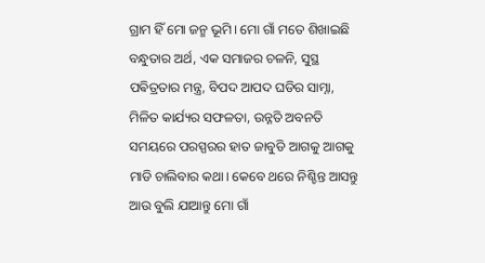ଗ୍ରାମ ହିଁ ମୋ ଜନ୍ମ ଭୂମି। ମୋ ଗାଁ ମତେ ଶିଖାଇଛି ବନ୍ଧୁତାର ଅର୍ଥ, ଏକ ସମାଜର ଚଳନି, ସୁସ୍ଥ ପଵିତ୍ରତାର ମନ୍ତ୍ର, ବିପଦ ଆପଦ ଘଡିର ସାମ୍ନା, ମିଳିତ କାର୍ଯ୍ୟର ସଫଳତା, ଉନ୍ନତି ଅବନତି ସମୟରେ ପରସ୍ପରର ହାତ ଜାବୁଡି ଆଗକୁ ଆଗକୁ ମାଡି ଚାଲିବାର କଥା। କେବେ ଥରେ ନିଶ୍ଚିନ୍ତ ଆସନ୍ତୁ ଆଉ ବୁଲି ଯାଆନ୍ତୁ ମୋ ଗାଁ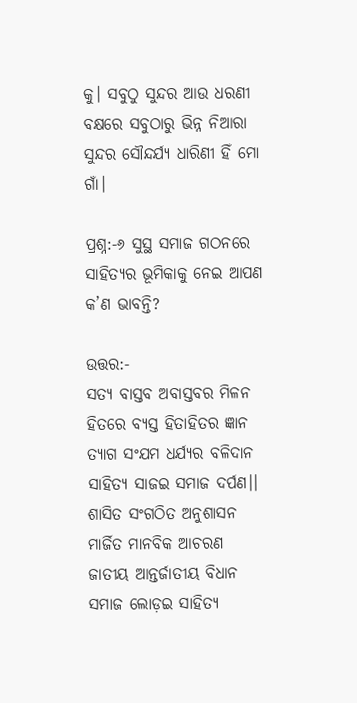କୁ। ସବୁଠୁ ସୁନ୍ଦର ଆଉ ଧରଣୀ ବକ୍ଷରେ ସବୁଠାରୁ ଭିନ୍ନ ନିଆରା ସୁନ୍ଦର ସୌନ୍ଦର୍ଯ୍ୟ ଧାରିଣୀ ହିଁ ମୋ ଗାଁ।

ପ୍ରଶ୍ନ:-୬ ସୁସ୍ଥ ସମାଜ ଗଠନରେ ସାହିତ୍ୟର ଭୂମିକାକୁ ନେଇ ଆପଣ କ’ଣ ଭାବନ୍ତି?

ଉତ୍ତର:-
ସତ୍ୟ ବାସ୍ତବ ଅବାସ୍ତବର ମିଳନ
ହିତରେ ବ୍ୟସ୍ତ ହିତାହିତର ଜ୍ଞାନ
ତ୍ୟାଗ ସଂଯମ ଧର୍ଯ୍ୟର ବଳିଦାନ
ସାହିତ୍ୟ ସାଜଇ ସମାଜ ଦର୍ପଣ।।
ଶାସିତ ସଂଗଠିତ ଅନୁଶାସନ
ମାର୍ଜିତ ମାନବିକ ଆଚରଣ
ଜାତୀୟ ଆନ୍ତର୍ଜାତୀୟ ବିଧାନ
ସମାଜ ଲୋଡ଼ଇ ସାହିତ୍ୟ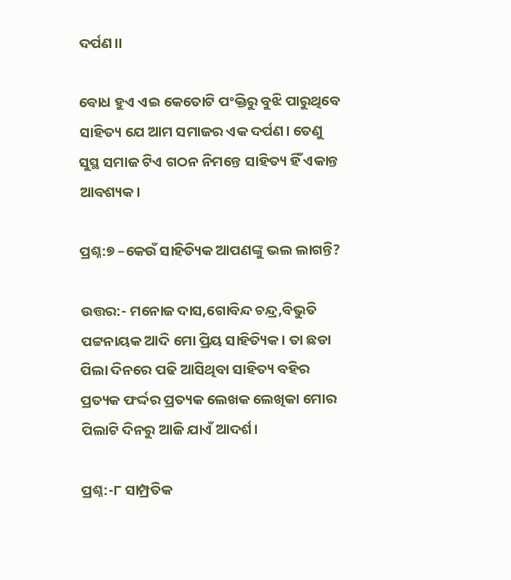ଦର୍ପଣ।।

ବୋଧ ହୁଏ ଏଇ କେତୋଟି ପଂକ୍ତିରୁ ବୁଝି ପାରୁଥିବେ ସାହିତ୍ୟ ଯେ ଆମ ସମାଜର ଏକ ଦର୍ପଣ। ତେଣୁ ସୁସ୍ଥ ସମାଜ ଟିଏ ଗଠନ ନିମନ୍ତେ ସାହିତ୍ୟ ହିଁ ଏକାନ୍ତ ଆବଶ୍ୟକ।

ପ୍ରଶ୍ନ:୭ –କେଉଁ ସାହିତ୍ୟିକ ଆପଣଙ୍କୁ ଭଲ ଲାଗନ୍ତି?

ଉତ୍ତର:- ମନୋଜ ଦାସ,ଗୋବିନ୍ଦ ଚନ୍ଦ୍ର,ବିଭୁତି ପଟ୍ଟନାୟକ ଆଦି ମୋ ପ୍ରିୟ ସାହିତ୍ୟିକ। ତା ଛଡା ପିଲା ଦିନରେ ପଢି ଆସିଥିବା ସାହିତ୍ୟ ବହିର ପ୍ରତ୍ୟକ ଫର୍ଦ୍ଦର ପ୍ରତ୍ୟକ ଲେଖକ ଲେଖିକା ମୋର ପିଲାଟି ଦିନରୁ ଆଜି ଯାଏଁ ଆଦର୍ଶ।

ପ୍ରଶ୍ନ:-୮ ସାମ୍ପ୍ରତିକ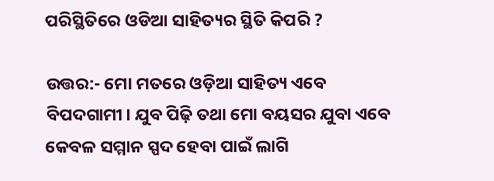ପରିସ୍ଥିତିରେ ଓଡିଆ ସାହିତ୍ୟର ସ୍ଥିତି କିପରି ?

ଉତ୍ତର:- ମୋ ମତରେ ଓଡ଼ିଆ ସାହିତ୍ୟ ଏବେ ବିପଦଗାମୀ। ଯୁବ ପିଢ଼ି ତଥା ମୋ ବୟସର ଯୁବା ଏବେ କେବଳ ସମ୍ମାନ ସ୍ପଦ ହେବା ପାଇଁ ଲାଗି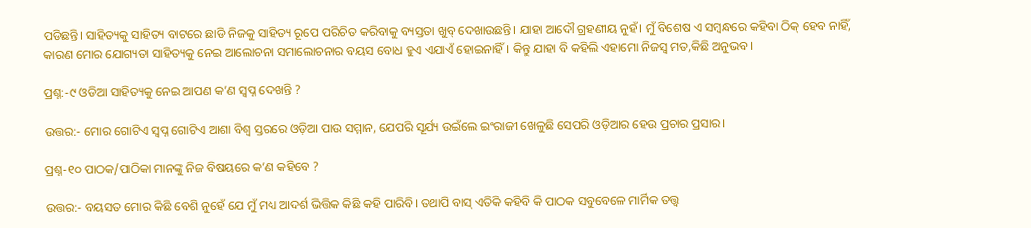ପଡିଛନ୍ତି। ସାହିତ୍ୟକୁ ସାହିତ୍ୟ ବାଟରେ ଛାଡି ନିଜକୁ ସାହିତ୍ୟ ରୂପେ ପରିଚିତ କରିବାକୁ ବ୍ୟସ୍ତତା ଖୁବ୍ ଦେଖାଉଛନ୍ତି। ଯାହା ଆଦୌ ଗ୍ରହଣୀୟ ନୁହଁ। ମୁଁ ବିଶେଷ ଏ ସମ୍ବନ୍ଧରେ କହିବା ଠିକ୍ ହେବ ନାହିଁ, କାରଣ ମୋର ଯୋଗ୍ୟତା ସାହିତ୍ୟକୁ ନେଇ ଆଲୋଚନା ସମାଲୋଚନାର ବୟସ ବୋଧ ହୁଏ ଏଯାଏଁ ହୋଇନାହିଁ। କିନ୍ତୁ ଯାହା ବି କହିଲି ଏହାମୋ ନିଜସ୍ୱ ମତ,କିଛି ଅନୁଭବ।

ପ୍ରଶ୍ନ:-୯ ଓଡିଆ ସାହିତ୍ୟକୁ ନେଇ ଆପଣ କ’ଣ ସ୍ବପ୍ନ ଦେଖନ୍ତି ?

ଉତ୍ତର:- ମୋର ଗୋଟିଏ ସ୍ୱପ୍ନ ଗୋଟିଏ ଆଶା ବିଶ୍ୱ ସ୍ତରରେ ଓଡ଼ିଆ ପାଉ ସମ୍ମାନ, ଯେପରି ସୂର୍ଯ୍ୟ ଉଇଁଲେ ଇଂରାଜୀ ଖେଳୁଛି ସେପରି ଓଡ଼ିଆର ହେଉ ପ୍ରଚାର ପ୍ରସାର।

ପ୍ରଶ୍ନ-୧୦ ପାଠକ/ପାଠିକା ମାନଙ୍କୁ ନିଜ ବିଷୟରେ କ’ଣ କହିବେ ?

ଉତ୍ତର:- ବୟସତ ମୋର କିଛି ବେଶି ନୁହେଁ ଯେ ମୁଁ ମଧ୍ୟ ଆଦର୍ଶ ଭିତ୍ତିକ କିଛି କହି ପାରିବି। ତଥାପି ବାସ୍ ଏତିକି କହିବି କି ପାଠକ ସବୁବେଳେ ମାର୍ମିକ ତତ୍ତ୍ୱ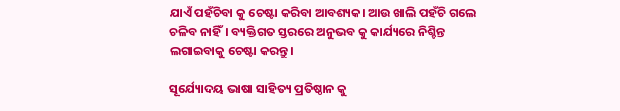ଯାଏଁ ପହଁଚିବା କୁ ଚେଷ୍ଟା କରିବା ଆବଶ୍ୟକ। ଆଉ ଖାଲି ପହଁଚି ଗଲେ ଚଳିବ ନାହିଁ। ବ୍ୟକ୍ତିଗତ ସ୍ତରରେ ଅନୁଭବ କୁ କାର୍ଯ୍ୟରେ ନିଶ୍ଚିନ୍ତ ଲଗାଇବାକୁ ଚେଷ୍ଟା କରନ୍ତୁ।

ସୂର୍ଯ୍ୟୋଦୟ ଭାଷା ସାହିତ୍ୟ ପ୍ରତିଷ୍ଠାନ କୁ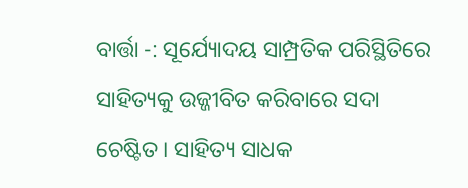ବାର୍ତ୍ତା -: ସୂର୍ଯ୍ୟୋଦୟ ସାମ୍ପ୍ରତିକ ପରିସ୍ଥିତିରେ ସାହିତ୍ୟକୁ ଉଜ୍ଜୀବିତ କରିବାରେ ସଦା ଚେଷ୍ଟିତ। ସାହିତ୍ୟ ସାଧକ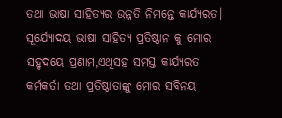ତଥା ଭାଷା ସାହିତ୍ୟର ଉନ୍ନତି ନିମନ୍ତେ କାର୍ଯ୍ୟରତ। ସୂର୍ଯ୍ୟୋଦୟ ଭାଷା ସାହିତ୍ୟ ପ୍ରତିଷ୍ଠାନ କୁ ମୋର ସହୃଦୟେ ପ୍ରଣାମ,ଏଥିସହ ସମସ୍ତ କାର୍ଯ୍ୟରତ କର୍ମକର୍ତା ତଥା ପ୍ରତିଷ୍ଠାତାଙ୍କୁ ମୋର ସବିନୟ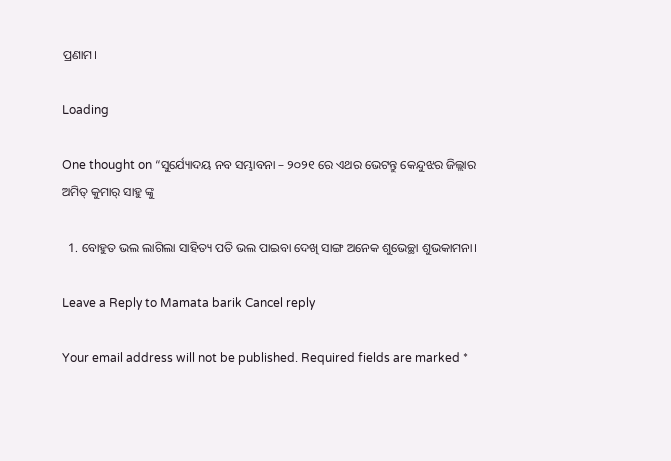ପ୍ରଣାମ।

Loading

One thought on “ସୁର୍ଯ୍ୟୋଦୟ ନବ ସମ୍ଭାବନା – ୨୦୨୧ ରେ ଏଥର ଭେଟନ୍ତୁ କେନ୍ଦୁଝର ଜିଲ୍ଲାର ଅମିତ୍ କୁମାର୍ ସାହୁ ଙ୍କୁ

  1. ବୋହୁତ ଭଲ ଲାଗିଲା ସାହିତ୍ୟ ପତି ଭଲ ପାଇବା ଦେଖି ସାଙ୍ଗ ଅନେକ ଶୁଭେଚ୍ଛା ଶୁଭକାମନା।

Leave a Reply to Mamata barik Cancel reply

Your email address will not be published. Required fields are marked *